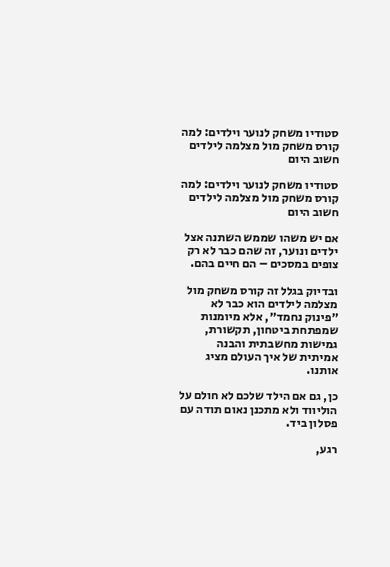סטודיו משחק לנוער וילדים: למה קורס משחק מול מצלמה לילדים חשוב היום

סטודיו משחק לנוער וילדים: למה קורס משחק מול מצלמה לילדים חשוב היום

אם יש משהו שממש השתנה אצל ילדים ונוער, זה שהם כבר לא רק צופים במסכים – הם חיים בהם.

ובדיוק בגלל זה קורס משחק מול מצלמה לילדים הוא כבר לא ״פינוק נחמד״, אלא מיומנות שמפתחת ביטחון, תקשורת, גמישות מחשבתית והבנה אמיתית של איך העולם מציג אותנו.

כן, גם אם הילד שלכם לא חולם על הוליווד ולא מתכנן נאום תודה עם פסלון ביד.

רגע,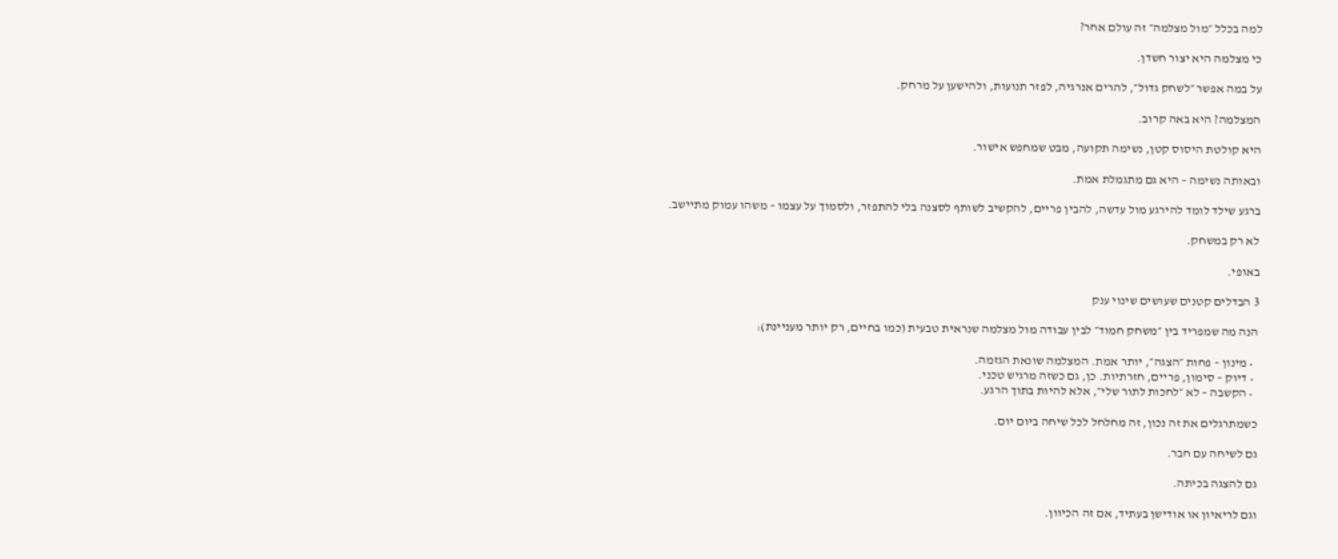למה בכלל ״מול מצלמה״ זה עולם אחר?

כי מצלמה היא יצור חשדן.

על במה אפשר ״לשחק גדול״, להרים אנרגיה, לפזר תנועות, ולהישען על מרחק.

המצלמה? היא באה קרוב.

היא קולטת היסוס קטן, נשימה תקועה, מבט שמחפש אישור.

ובאותה נשימה – היא גם מתגמלת אמת.

ברגע שילד לומד להירגע מול עדשה, להבין פריים, להקשיב לשותף לסצנה בלי להתפזר, ולסמוך על עצמו – משהו עמוק מתיישב.

לא רק במשחק.

באופי.

3 הבדלים קטנים שעושים שינוי ענק

הנה מה שמפריד בין ״משחק חמוד״ לבין עבודה מול מצלמה שנראית טבעית (כמו בחיים, רק יותר מעניינת):

  • מינון – פחות ״הצגה״, יותר אמת. המצלמה שונאת הגזמה.
  • דיוק – סימון, פריים, חזרתיות. כן, גם כשזה מרגיש טכני.
  • הקשבה – לא ״לחכות לתור שלי״, אלא להיות בתוך הרגע.

כשמתרגלים את זה נכון, זה מחלחל לכל שיחה ביום יום.

גם לשיחה עם חבר.

גם להצגה בכיתה.

וגם לריאיון או אודישן בעתיד, אם זה הכיוון.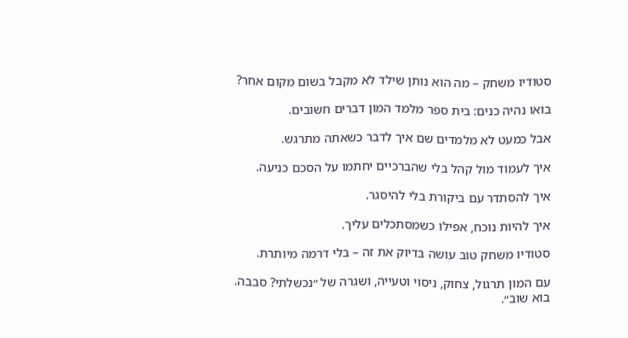סטודיו משחק – מה הוא נותן שילד לא מקבל בשום מקום אחר?

בואו נהיה כנים: בית ספר מלמד המון דברים חשובים.

אבל כמעט לא מלמדים שם איך לדבר כשאתה מתרגש.

איך לעמוד מול קהל בלי שהברכיים יחתמו על הסכם כניעה.

איך להסתדר עם ביקורת בלי להיסגר.

איך להיות נוכח, אפילו כשמסתכלים עליך.

סטודיו משחק טוב עושה בדיוק את זה – בלי דרמה מיותרת.

עם המון תרגול, צחוק, ניסוי וטעייה, ושגרה של ״נכשלתי? סבבה. בוא שוב״.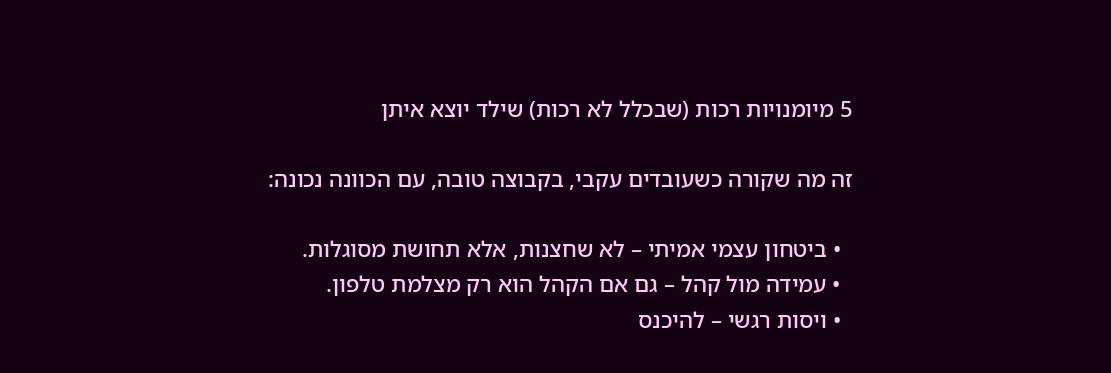5 מיומנויות רכות (שבכלל לא רכות) שילד יוצא איתן

זה מה שקורה כשעובדים עקבי, בקבוצה טובה, עם הכוונה נכונה:

  • ביטחון עצמי אמיתי – לא שחצנות, אלא תחושת מסוגלות.
  • עמידה מול קהל – גם אם הקהל הוא רק מצלמת טלפון.
  • ויסות רגשי – להיכנס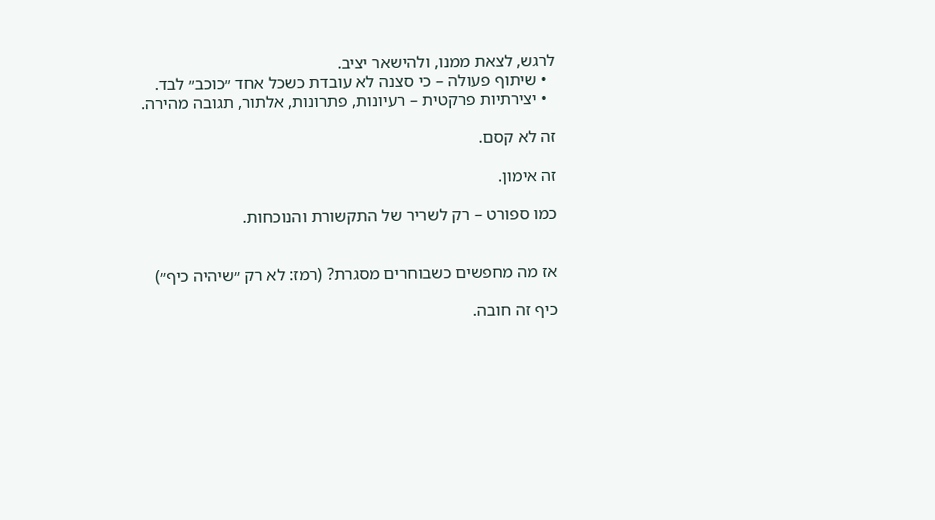לרגש, לצאת ממנו, ולהישאר יציב.
  • שיתוף פעולה – כי סצנה לא עובדת כשכל אחד ״כוכב״ לבד.
  • יצירתיות פרקטית – רעיונות, פתרונות, אלתור, תגובה מהירה.

זה לא קסם.

זה אימון.

כמו ספורט – רק לשריר של התקשורת והנוכחות.


אז מה מחפשים כשבוחרים מסגרת? (רמז: לא רק ״שיהיה כיף״)

כיף זה חובה.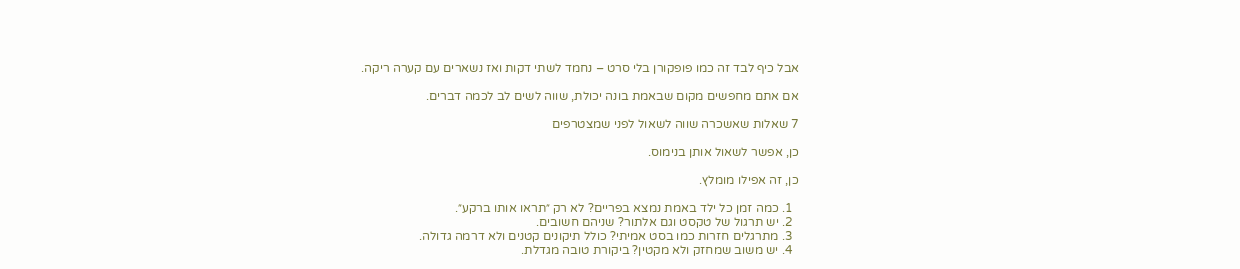אבל כיף לבד זה כמו פופקורן בלי סרט – נחמד לשתי דקות ואז נשארים עם קערה ריקה.

אם אתם מחפשים מקום שבאמת בונה יכולת, שווה לשים לב לכמה דברים.

7 שאלות שאשכרה שווה לשאול לפני שמצטרפים

כן, אפשר לשאול אותן בנימוס.

כן, זה אפילו מומלץ.

  1. כמה זמן כל ילד באמת נמצא בפריים? לא רק ״תראו אותו ברקע״.
  2. יש תרגול של טקסט וגם אלתור? שניהם חשובים.
  3. מתרגלים חזרות כמו בסט אמיתי? כולל תיקונים קטנים ולא דרמה גדולה.
  4. יש משוב שמחזק ולא מקטין? ביקורת טובה מגדלת.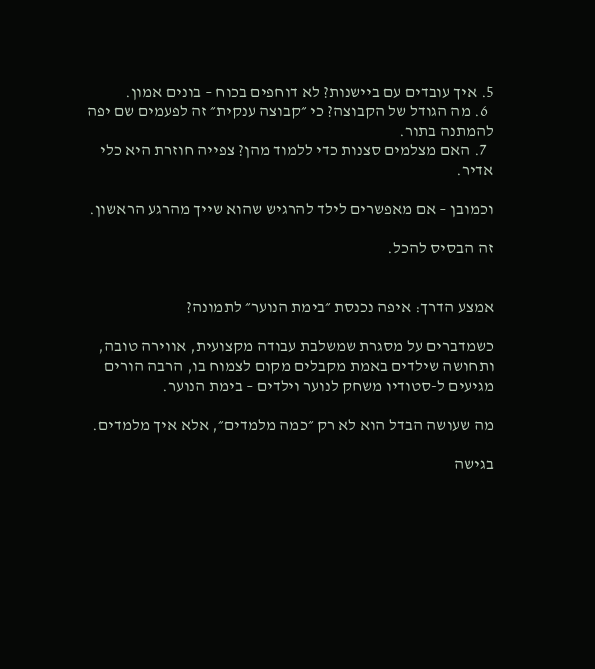5. איך עובדים עם ביישנות? לא דוחפים בכוח – בונים אמון.
  6. מה הגודל של הקבוצה? כי ״קבוצה ענקית״ זה לפעמים שם יפה להמתנה בתור.
  7. האם מצלמים סצנות כדי ללמוד מהן? צפייה חוזרת היא כלי אדיר.

וכמובן – אם מאפשרים לילד להרגיש שהוא שייך מהרגע הראשון.

זה הבסיס להכל.


אמצע הדרך: איפה נכנסת ״בימת הנוער״ לתמונה?

כשמדברים על מסגרת שמשלבת עבודה מקצועית, אווירה טובה, ותחושה שילדים באמת מקבלים מקום לצמוח בו, הרבה הורים מגיעים ל-סטודיו משחק לנוער וילדים – בימת הנוער.

מה שעושה הבדל הוא לא רק ״כמה מלמדים״, אלא איך מלמדים.

בגישה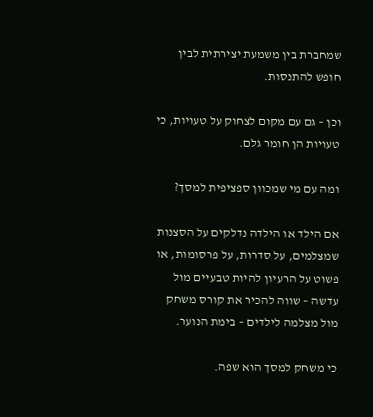שמחברת בין משמעת יצירתית לבין חופש להתנסות.

וכן – גם עם מקום לצחוק על טעויות, כי טעויות הן חומר גלם.

ומה עם מי שמכוון ספציפית למסך?

אם הילד או הילדה נדלקים על הסצנות שמצלמים, על סדרות, על פרסומות, או פשוט על הרעיון להיות טבעיים מול עדשה – שווה להכיר את קורס משחק מול מצלמה לילדים – בימת הנוער.

כי משחק למסך הוא שפה.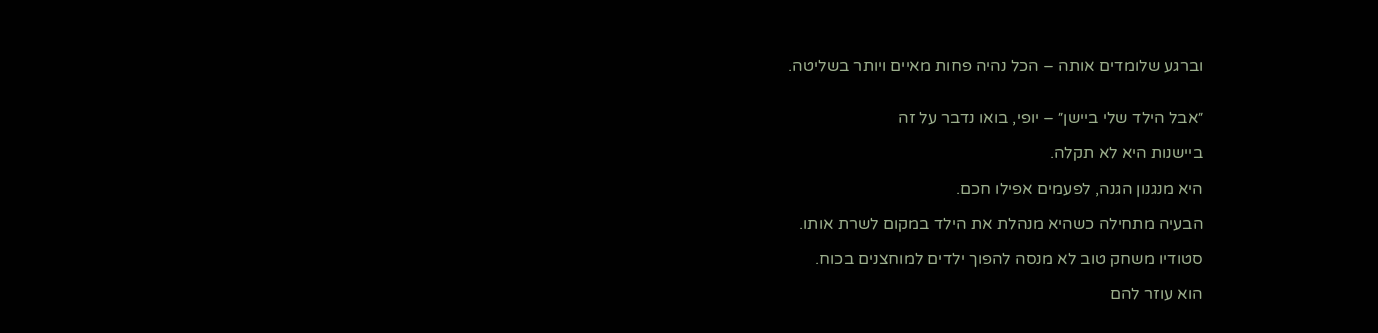וברגע שלומדים אותה – הכל נהיה פחות מאיים ויותר בשליטה.


״אבל הילד שלי ביישן״ – יופי, בואו נדבר על זה

ביישנות היא לא תקלה.

היא מנגנון הגנה, לפעמים אפילו חכם.

הבעיה מתחילה כשהיא מנהלת את הילד במקום לשרת אותו.

סטודיו משחק טוב לא מנסה להפוך ילדים למוחצנים בכוח.

הוא עוזר להם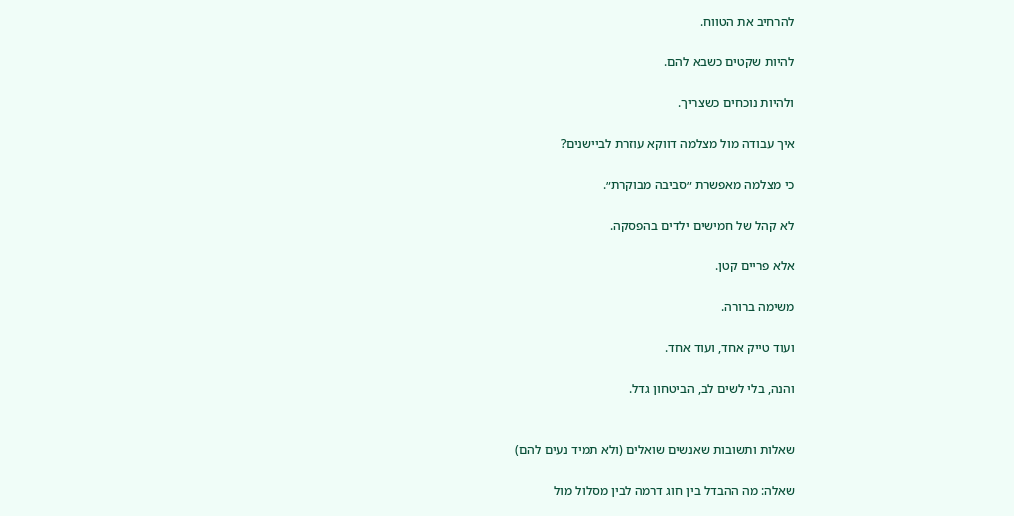להרחיב את הטווח.

להיות שקטים כשבא להם.

ולהיות נוכחים כשצריך.

איך עבודה מול מצלמה דווקא עוזרת לביישנים?

כי מצלמה מאפשרת ״סביבה מבוקרת״.

לא קהל של חמישים ילדים בהפסקה.

אלא פריים קטן.

משימה ברורה.

ועוד טייק אחד, ועוד אחד.

והנה, בלי לשים לב, הביטחון גדל.


שאלות ותשובות שאנשים שואלים (ולא תמיד נעים להם)

שאלה: מה ההבדל בין חוג דרמה לבין מסלול מול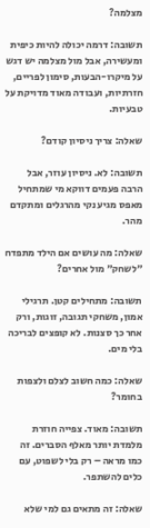מצלמה?

תשובה: דרמה יכולה להיות כיפית ומעשירה, אבל מול מצלמה יש דגש על מיקרו-הבעות, סימון לפריים, חזרתיות, ועבודה מאוד מדויקת על טבעיות.

שאלה: צריך ניסיון קודם?

תשובה: לא. ניסיון עוזר, אבל הרבה פעמים דווקא מי שמתחיל מאפס מגיע נקי מהרגלים ומתקדם מהר.

שאלה: מה עושים אם הילד מתפדח ״לשחק״ מול אחרים?

תשובה: מתחילים קטן. תרגילי אמון, משחקי תגובה, זוגות, ורק אחר כך סצנות. לא קופצים לבריכה בלי מים.

שאלה: כמה חשוב לצלם ולצפות בחומר?

תשובה: מאוד. צפייה חוזרת מלמדת יותר מאלף הסברים. זה כמו מראה – רק בלי לשפוט, עם כלים להשתפר.

שאלה: זה מתאים גם למי שלא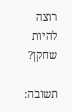רוצה להיות שחקן?

תשובה: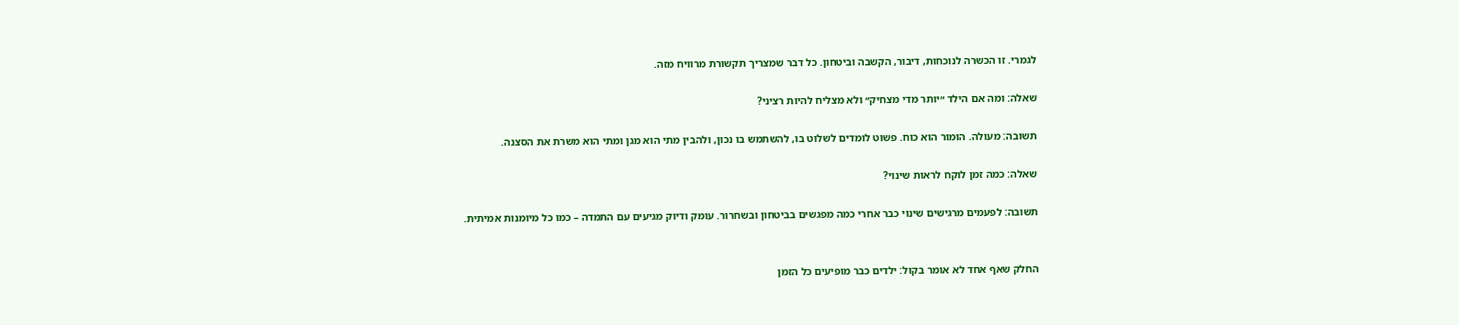לגמרי. זו הכשרה לנוכחות, דיבור, הקשבה וביטחון. כל דבר שמצריך תקשורת מרוויח מזה.

שאלה: ומה אם הילד ״יותר מדי מצחיק״ ולא מצליח להיות רציני?

תשובה: מעולה. הומור הוא כוח. פשוט לומדים לשלוט בו, להשתמש בו נכון, ולהבין מתי הוא מגן ומתי הוא משרת את הסצנה.

שאלה: כמה זמן לוקח לראות שינוי?

תשובה: לפעמים מרגישים שינוי כבר אחרי כמה מפגשים בביטחון ובשחרור. עומק ודיוק מגיעים עם התמדה – כמו כל מיומנות אמיתית.


החלק שאף אחד לא אומר בקול: ילדים כבר מופיעים כל הזמן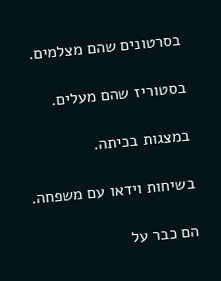בסרטונים שהם מצלמים.

בסטוריז שהם מעלים.

במצגות בכיתה.

בשיחות וידאו עם משפחה.

הם כבר על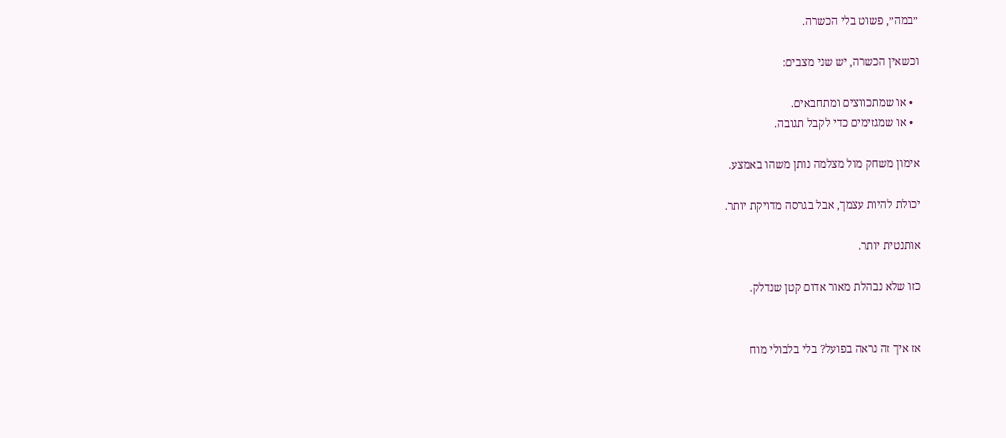״במה״, פשוט בלי הכשרה.

וכשאין הכשרה, יש שני מצבים:

  • או שמתכווצים ומתחבאים.
  • או שמגזימים כדי לקבל תגובה.

אימון משחק מול מצלמה נותן משהו באמצע.

יכולת להיות עצמך, אבל בגרסה מדויקת יותר.

אותנטית יותר.

כזו שלא נבהלת מאור אדום קטן שנדלק.


אז איך זה נראה בפועל? בלי בלבולי מוח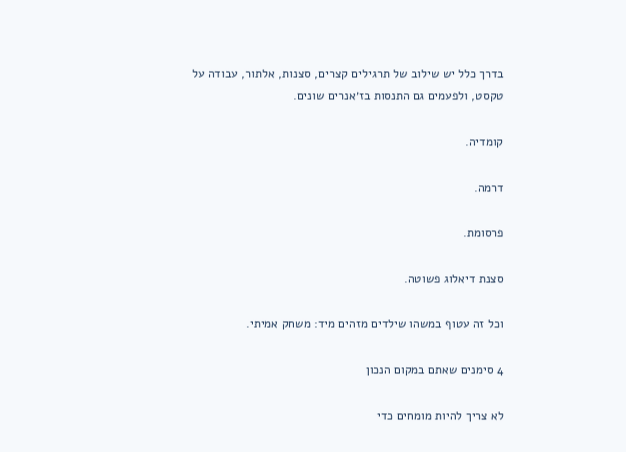בדרך כלל יש שילוב של תרגילים קצרים, סצנות, אלתור, עבודה על טקסט, ולפעמים גם התנסות בז׳אנרים שונים.

קומדיה.

דרמה.

פרסומת.

סצנת דיאלוג פשוטה.

וכל זה עטוף במשהו שילדים מזהים מיד: משחק אמיתי.

4 סימנים שאתם במקום הנכון

לא צריך להיות מומחים כדי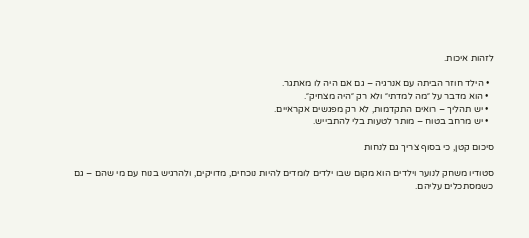לזהות איכות.

  • הילד חוזר הביתה עם אנרגיה – גם אם היה לו מאתגר.
  • הוא מדבר על ״מה למדתי״ ולא רק ״היה מצחיק״.
  • יש תהליך – רואים התקדמות, לא רק מפגשים אקראיים.
  • יש מרחב בטוח – מותר לטעות בלי להתבייש.

סיכום קטן, כי בסוף צריך גם לנחות

סטודיו משחק לנוער וילדים הוא מקום שבו ילדים לומדים להיות נוכחים, מדויקים, ולהרגיש בנוח עם מי שהם – גם כשמסתכלים עליהם.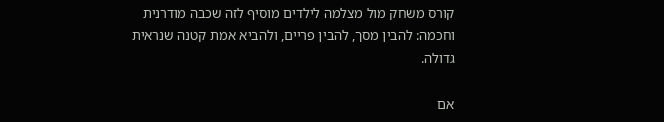קורס משחק מול מצלמה לילדים מוסיף לזה שכבה מודרנית וחכמה: להבין מסך, להבין פריים, ולהביא אמת קטנה שנראית גדולה.

אם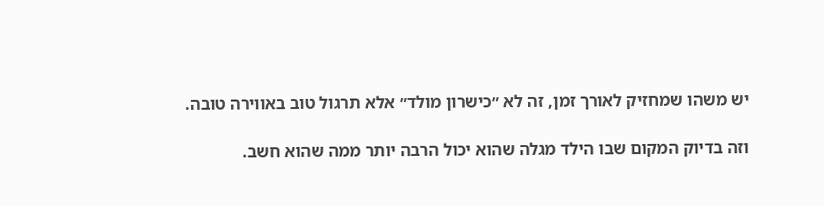יש משהו שמחזיק לאורך זמן, זה לא ״כישרון מולד״ אלא תרגול טוב באווירה טובה.

וזה בדיוק המקום שבו הילד מגלה שהוא יכול הרבה יותר ממה שהוא חשב.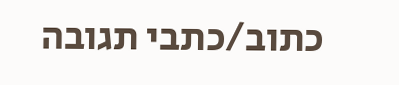כתוב/כתבי תגובה